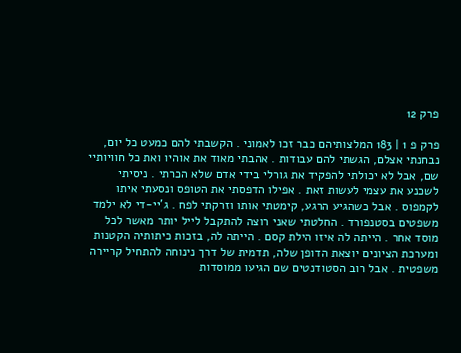פרק 12

פרק פ 1 | 183 המלצותיהם כבר זכו לאמוני . הקשבתי להם כמעט כל יום, נבחנתי אצלם, הגשתי להם עבודות . אהבתי מאוד את אוהיו ואת כל חוויותיי שם, אבל לא יכולתי להפקיד את גורלי בידי אדם שלא הכרתי . ניסיתי לשכנע את עצמי לעשות זאת . אפילו הדפסתי את הטופס ונסעתי איתו לקמפוס . אבל כשהגיע הרגע, קימטתי אותו וזרקתי לפח . ג'יי-די לא ילמד משפטים בסטנפורד . החלטתי שאני רוצה להתקבל לייל יותר מאשר לכל מוסד אחר . הייתה לה איזו הילת קסם . הייתה לה, בזכות כיתותיה הקטנות ומערכת הציונים יוצאת הדופן שלה, תדמית של דרך נינוחה להתחיל קריירה משפטית . אבל רוב הסטודנטים שם הגיעו ממוסדות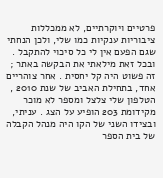פרטיים ויוקרתיים, לא ממכללות ציבוריות ענקיות כמו שלי, ולכן הנחתי שגם הפעם אין לי כל סיכוי להתקבל . ובכל זאת מילאתי את הבקשה באתר ; זה פשוט היה קל יחסית . אחר צוהריים אחד, בתחילת האביב של שנת 2010 , הטלפון שלי צלצל ומספר לא מוכר מקידומת 203 הופיע על הצג . עניתי, ובצידו השני של הקו היה מנהל הקבלה של בית הספר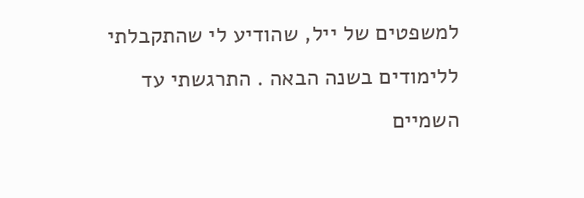למשפטים של ייל, שהודיע לי שהתקבלתי ללימודים בשנה הבאה . התרגשתי עד השמיים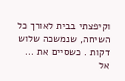וקיפצתי בבית לאורך כל השיחה, שנמשכה שלוש דקות . כשסיים את ...  אל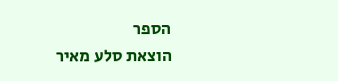הספר
הוצאת סלע מאיר